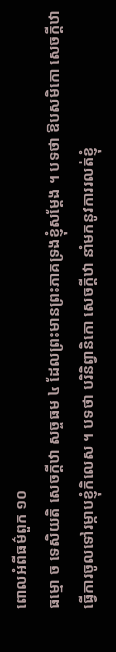ពោលអំពីធម៌ពួក ១០
ធម្មោ ច ទេសិយតិ សេចក្តីឋា សច្ចធម ៤ ដែលព្រះមានព្រះភាគទ្រងខ្ញុំសម្តែង ។ បទថា ឱបសមិកោ សេចក្តីឋា ធ្វើការចូលទៅរម្កាបខ្ញុំកិលេស ។ បទថា បរិនិព្វានិកោ សេចក្តីឋា នាំមកនូវការរលត់ខ្ញុំ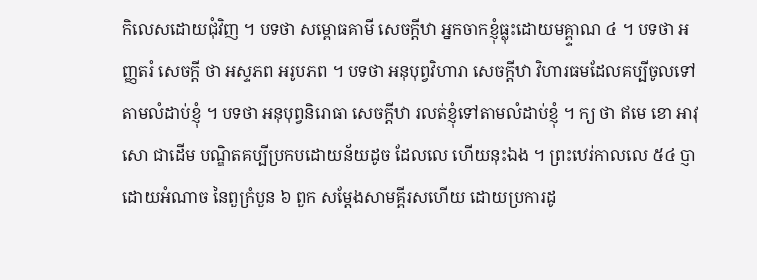កិលេសដោយជុំវិញ ។ បទថា សម្ពោធគាមី សេចក្តីឋា អ្នកចាកខ្ញុំធ្លុះដោយមគ្ព្ទាណ ៤ ។ បទថា អញ្ញតរំ សេចក្តី ថា អស្ទភព អរូបភព ។ បទថា អនុបុព្វវិហារា សេចក្តីឋា វិហារធមដែលគប្បីចូលទៅ តាមលំដាប់ខ្ញុំ ។ បទថា អនុបុព្វនិរោធា សេចក្តីឋា រលត់ខ្ញុំទៅតាមលំដាប់ខ្ញុំ ។ ក្យ ថា ឥមេ ខោ អាវុសោ ជាដើម បណ្ឌិតគប្បីប្រកបដោយន័យដូច ដែលលេ ហើយនុះឯង ។ ព្រះឋេរ់កាលលេ ៥៤ ប្ញា ដោយអំណាច នៃពួក្រំបួន ៦ ពួក សម្តែងសាមគ្ពីរសហើយ ដោយប្រការដូ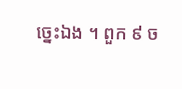ច្នេះឯង ។ ពួក ៩ ច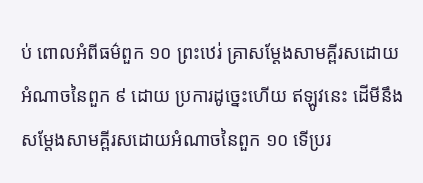ប់ ពោលអំពីធម៌ពួក ១០ ព្រះឋេរ់ គ្រាសម្តែងសាមគ្ពីរសដោយអំណាចនៃពួក ៩ ដោយ ប្រការដូច្នេះហើយ ឥឡូវនេះ ដើមីនឹងសម្តែងសាមគ្ពីរសដោយអំណាចនៃពួក ១០ ទើប្ររ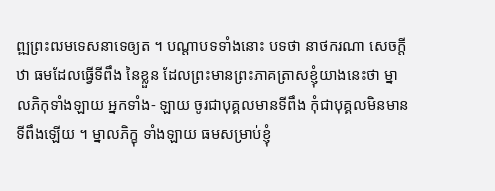ព្ឍព្រះឍមទេសនាទេឲ្យត ។ បណ្តាបទទាំងនោះ បទថា នាថករណា សេចក្តីឋា ធមដែលធ្វើទីពឹង នៃខ្លួន ដែលព្រះមានព្រះភាគត្រាសខ្ញុំយាងនេះថា ម្នាលភិកុទាំងឡាយ អ្នកទាំង- ឡាយ ចូរជាបុគ្គលមានទីពឹង កុំជាបុគ្គលមិនមានទីពឹងឡើយ ។ ម្នាលភិក្ខុ ទាំងឡាយ ធមសម្រាប់ខ្ញុំ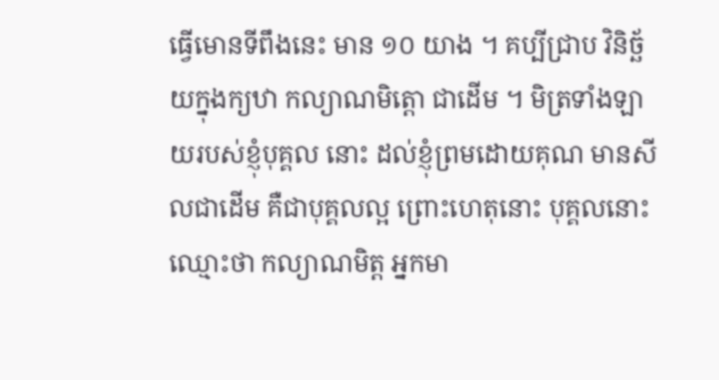ធ្វើមោនទីពឹងនេះ មាន ១០ យាង ។ គប្បីជ្រាប វិនិច្ឆ័យក្នុងក្យឋា កល្យាណមិត្តោ ជាដើម ។ មិត្រទាំងឡាយរបស់ខ្ញុំបុគ្គល នោះ ដល់ខ្ញុំព្រមដោយគុណ មានសីលជាដើម គឺជាបុគ្គលល្អ ព្រោះហេតុនោះ បុគ្គលនោះ ឈ្មោះថា កល្យាណមិត្ត អ្នកមា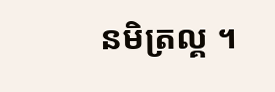នមិត្រល្គ ។